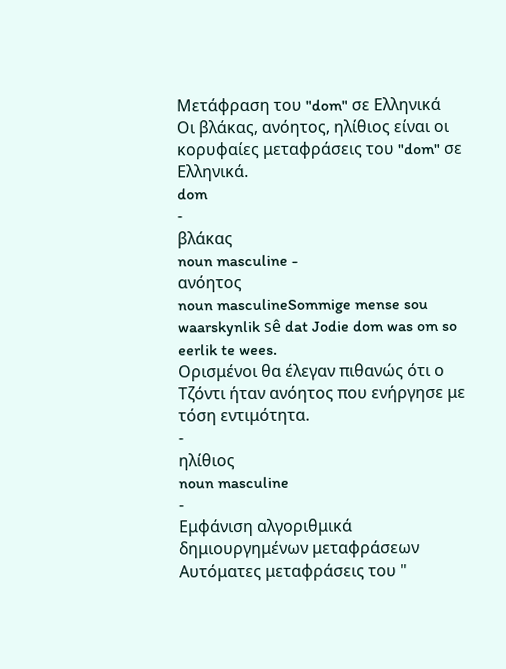Μετάφραση του "dom" σε Ελληνικά
Οι βλάκας, ανόητος, ηλίθιος είναι οι κορυφαίες μεταφράσεις του "dom" σε Ελληνικά.
dom
-
βλάκας
noun masculine -
ανόητος
noun masculineSommige mense sou waarskynlik sê dat Jodie dom was om so eerlik te wees.
Ορισμένοι θα έλεγαν πιθανώς ότι ο Τζόντι ήταν ανόητος που ενήργησε με τόση εντιμότητα.
-
ηλίθιος
noun masculine
-
Εμφάνιση αλγοριθμικά δημιουργημένων μεταφράσεων
Αυτόματες μεταφράσεις του "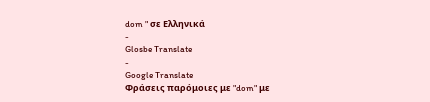dom " σε Ελληνικά
-
Glosbe Translate
-
Google Translate
Φράσεις παρόμοιες με "dom" με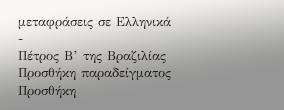μεταφράσεις σε Ελληνικά
-
Πέτρος Β’ της Βραζιλίας
Προσθήκη παραδείγματος
Προσθήκη